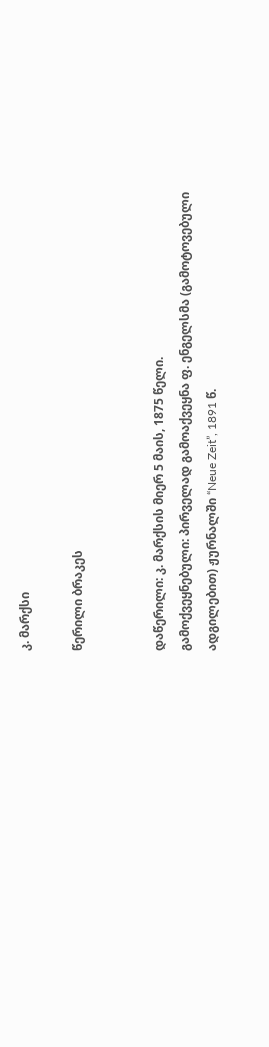კ. მარქსი

წერილი ბრაკეს


დაწერილი: კ. მარქსის მიერ 5 მაის, 1875 წელი.
გამოქვეყნებული: პირველად გამოაქვეყნა ფ. ენგელსმა (გამოტოვებული ადგილებით) ჟურნალში “Neue Zeit”, 1891 წ.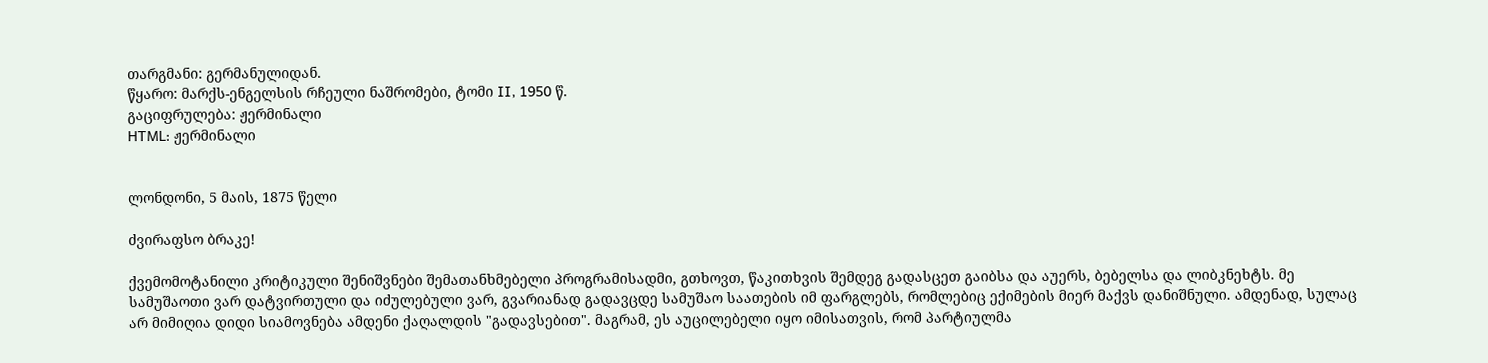თარგმანი: გერმანულიდან.
წყარო: მარქს-ენგელსის რჩეული ნაშრომები, ტომი II, 1950 წ.
გაციფრულება: ჟერმინალი
HTML: ჟერმინალი


ლონდონი, 5 მაის, 1875 წელი

ძვირაფსო ბრაკე!

ქვემომოტანილი კრიტიკული შენიშვნები შემათანხმებელი პროგრამისადმი, გთხოვთ, წაკითხვის შემდეგ გადასცეთ გაიბსა და აუერს, ბებელსა და ლიბკნეხტს. მე სამუშაოთი ვარ დატვირთული და იძულებული ვარ, გვარიანად გადავცდე სამუშაო საათების იმ ფარგლებს, რომლებიც ექიმების მიერ მაქვს დანიშნული. ამდენად, სულაც არ მიმიღია დიდი სიამოვნება ამდენი ქაღალდის "გადავსებით". მაგრამ, ეს აუცილებელი იყო იმისათვის, რომ პარტიულმა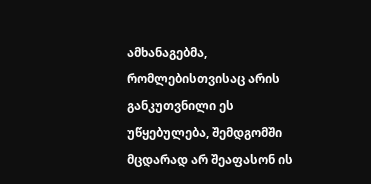ამხანაგებმა, რომლებისთვისაც არის განკუთვნილი ეს უწყებულება, შემდგომში მცდარად არ შეაფასონ ის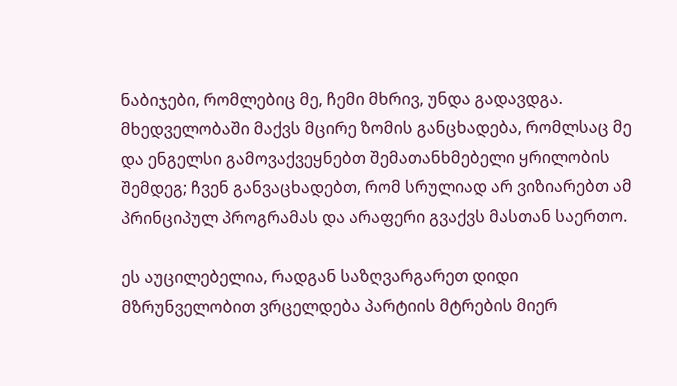ნაბიჯები, რომლებიც მე, ჩემი მხრივ, უნდა გადავდგა. მხედველობაში მაქვს მცირე ზომის განცხადება, რომლსაც მე და ენგელსი გამოვაქვეყნებთ შემათანხმებელი ყრილობის შემდეგ; ჩვენ განვაცხადებთ, რომ სრულიად არ ვიზიარებთ ამ პრინციპულ პროგრამას და არაფერი გვაქვს მასთან საერთო.

ეს აუცილებელია, რადგან საზღვარგარეთ დიდი მზრუნველობით ვრცელდება პარტიის მტრების მიერ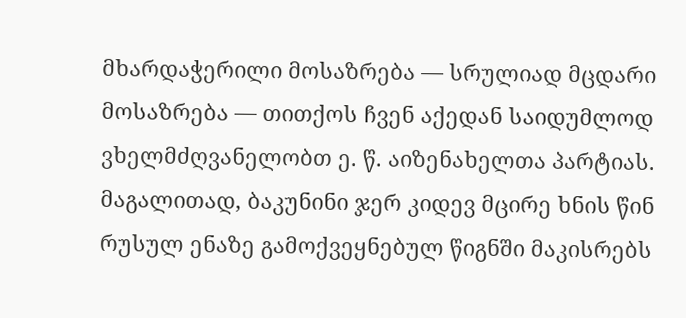მხარდაჭერილი მოსაზრება — სრულიად მცდარი მოსაზრება — თითქოს ჩვენ აქედან საიდუმლოდ ვხელმძღვანელობთ ე. წ. აიზენახელთა პარტიას. მაგალითად, ბაკუნინი ჯერ კიდევ მცირე ხნის წინ რუსულ ენაზე გამოქვეყნებულ წიგნში მაკისრებს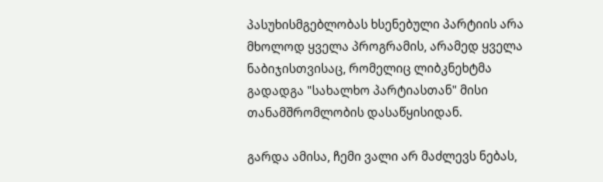პასუხისმგებლობას ხსენებული პარტიის არა მხოლოდ ყველა პროგრამის, არამედ ყველა ნაბიჯისთვისაც, რომელიც ლიბკნეხტმა გადადგა "სახალხო პარტიასთან" მისი თანამშრომლობის დასაწყისიდან.

გარდა ამისა, ჩემი ვალი არ მაძლევს ნებას,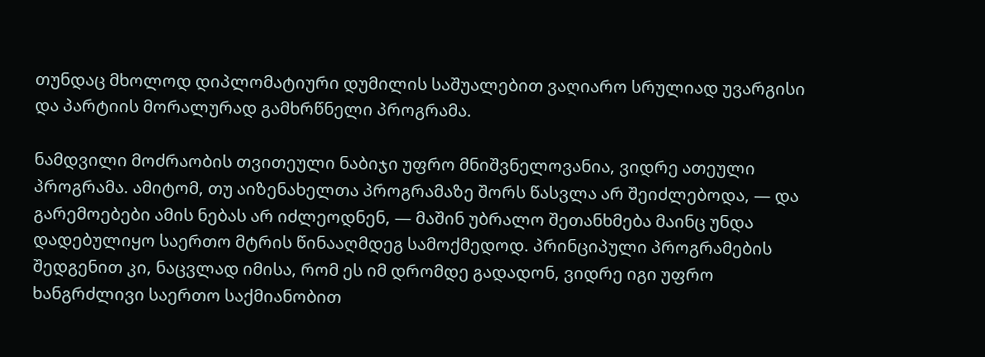თუნდაც მხოლოდ დიპლომატიური დუმილის საშუალებით ვაღიარო სრულიად უვარგისი და პარტიის მორალურად გამხრწნელი პროგრამა.

ნამდვილი მოძრაობის თვითეული ნაბიჯი უფრო მნიშვნელოვანია, ვიდრე ათეული პროგრამა. ამიტომ, თუ აიზენახელთა პროგრამაზე შორს წასვლა არ შეიძლებოდა, — და გარემოებები ამის ნებას არ იძლეოდნენ, — მაშინ უბრალო შეთანხმება მაინც უნდა დადებულიყო საერთო მტრის წინააღმდეგ სამოქმედოდ. პრინციპული პროგრამების შედგენით კი, ნაცვლად იმისა, რომ ეს იმ დრომდე გადადონ, ვიდრე იგი უფრო ხანგრძლივი საერთო საქმიანობით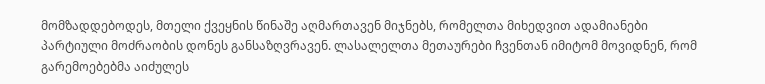მომზადდებოდეს, მთელი ქვეყნის წინაშე აღმართავენ მიჯნებს, რომელთა მიხედვით ადამიანები პარტიული მოძრაობის დონეს განსაზღვრავენ. ლასალელთა მეთაურები ჩვენთან იმიტომ მოვიდნენ, რომ გარემოებებმა აიძულეს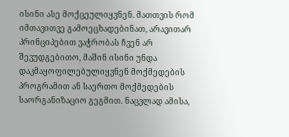ისინი ასე მოქცეულიყვნენ. მათთვის რომ იმთავითვე გამოეცხადებინათ, არავითარ პრინციპებით ვაჭრობას ჩვენ არ შევუდგებითო, მაშინ ისინი უნდა დაკმაყოფილებულიყვნენ მოქმედების პროგრამით ან საერთო მოქმედების საორგანიზაციო გეგმით. ნაცვლად ამისა,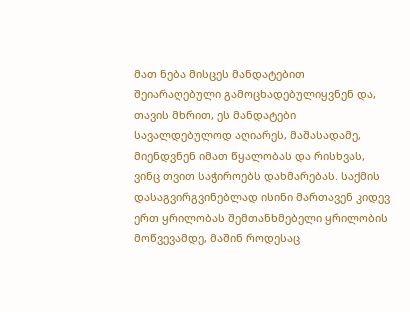მათ ნება მისცეს მანდატებით შეიარაღებული გამოცხადებულიყვნენ და, თავის მხრით, ეს მანდატები სავალდებულოდ აღიარეს, მაშასადამე, მიენდვნენ იმათ წყალობას და რისხვას, ვინც თვით საჭიროებს დახმარებას. საქმის დასაგვირგვინებლად ისინი მართავენ კიდევ ერთ ყრილობას შემთანხმებელი ყრილობის მოწვევამდე, მაშინ როდესაც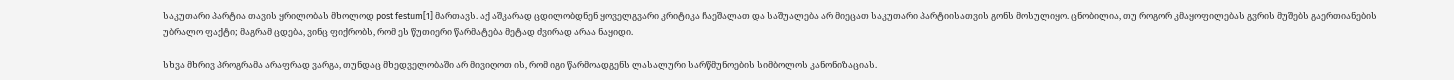საკუთარი პარტია თავის ყრილობას მხოლოდ post festum[1] მართავს. აქ აშკარად ცდილობდნენ ყოველგვარი კრიტიკა ჩაეშალათ და საშუალება არ მიეცათ საკუთარი პარტიისათვის გონს მოსულიყო. ცნობილია, თუ როგორ კმაყოფილებას გვრის მუშებს გაერთიანების უბრალო ფაქტი; მაგრამ ცდება, ვინც ფიქრობს, რომ ეს წუთიერი წარმატება მეტად ძვირად არაა ნაყიდი.

სხვა მხრივ პროგრამა არაფრად ვარგა, თუნდაც მხედველობაში არ მივიღოთ ის, რომ იგი წარმოადგენს ლასალური სარწმუნოების სიმბოლოს კანონიზაციას.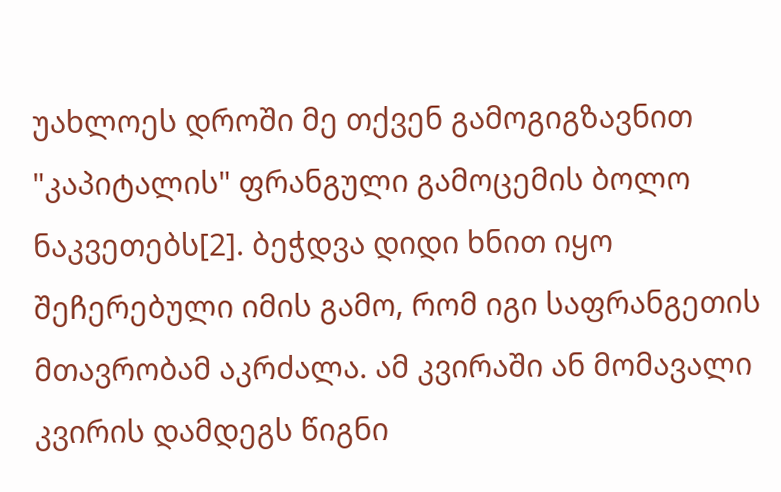უახლოეს დროში მე თქვენ გამოგიგზავნით "კაპიტალის" ფრანგული გამოცემის ბოლო ნაკვეთებს[2]. ბეჭდვა დიდი ხნით იყო შეჩერებული იმის გამო, რომ იგი საფრანგეთის მთავრობამ აკრძალა. ამ კვირაში ან მომავალი კვირის დამდეგს წიგნი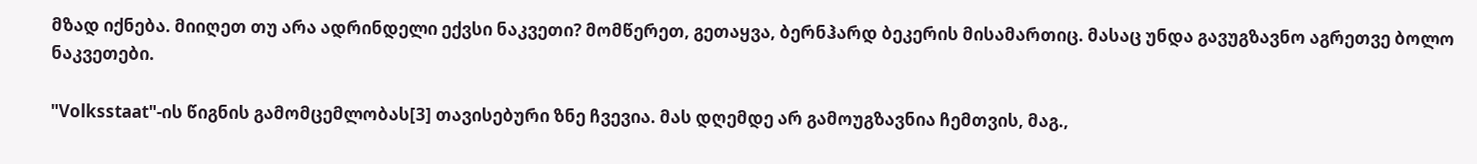მზად იქნება. მიიღეთ თუ არა ადრინდელი ექვსი ნაკვეთი? მომწერეთ, გეთაყვა, ბერნჰარდ ბეკერის მისამართიც. მასაც უნდა გავუგზავნო აგრეთვე ბოლო ნაკვეთები.

"Volksstaat"-ის წიგნის გამომცემლობას[3] თავისებური ზნე ჩვევია. მას დღემდე არ გამოუგზავნია ჩემთვის, მაგ.,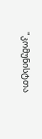"კომუნისტთა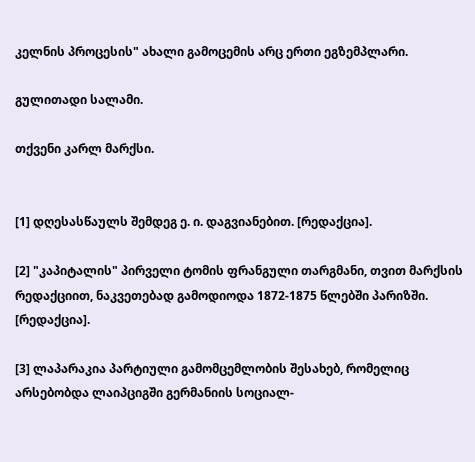კელნის პროცესის" ახალი გამოცემის არც ერთი ეგზემპლარი.

გულითადი სალამი.

თქვენი კარლ მარქსი.


[1] დღესასწაულს შემდეგ ე. ი. დაგვიანებით. [რედაქცია].

[2] "კაპიტალის" პირველი ტომის ფრანგული თარგმანი, თვით მარქსის რედაქციით, ნაკვეთებად გამოდიოდა 1872-1875 წლებში პარიზში. [რედაქცია].

[3] ლაპარაკია პარტიული გამომცემლობის შესახებ, რომელიც არსებობდა ლაიპციგში გერმანიის სოციალ-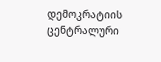დემოკრატიის ცენტრალური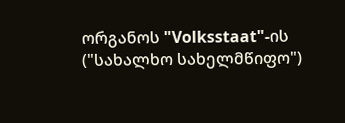ორგანოს "Volksstaat"-ის ("სახალხო სახელმწიფო")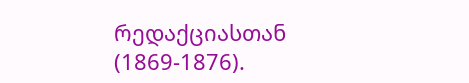რედაქციასთან (1869-1876).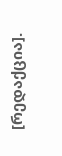[რედაქცია].